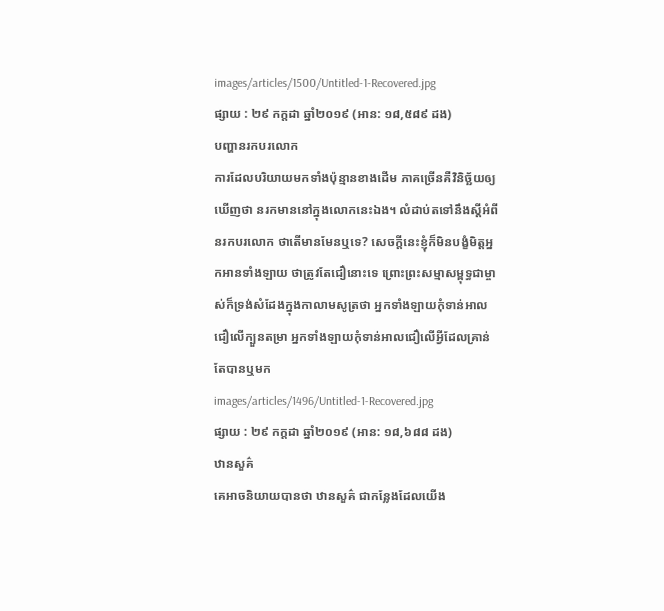images/articles/1500/Untitled-1-Recovered.jpg
ផ្សាយ : ២៩ កក្តដា ឆ្នាំ២០១៩ (អាន: ១៨,៥៨៩ ដង)
បញ្ហានរកបរលោក
ការដែលបរិយាយមកទាំងប៉ុន្មានខាងដើម ភាគច្រើនគឺវិនិច្ឆ័យឲ្យឃើញថា នរកមាននៅក្នុងលោកនេះឯង។ លំដាប់តទៅនឹងស្ដីអំពីនរកបរលោក ថាតើមានមែនឬទេ? សេចក្ដីនេះខ្ញុំក៏មិនបង្ខំមិត្តអ្នកអានទាំងឡាយ ថាត្រូវតែជឿនោះទេ ព្រោះព្រះសម្មាសម្ពុទ្ធជាម្ចាស់ក៏ទ្រង់សំដែងក្នុងកាលាមសូត្រថា អ្នកទាំងឡាយកុំទាន់អាលជឿលើក្បួនតម្រា អ្នកទាំងឡាយកុំទាន់អាលជឿលើអ្វីដែលគ្រាន់តែបានឬមក
images/articles/1496/Untitled-1-Recovered.jpg
ផ្សាយ : ២៩ កក្តដា ឆ្នាំ២០១៩ (អាន: ១៨,៦៨៨ ដង)
ឋានសួគ៌
គេអាចនិយាយបានថា ឋានសួគ៌ ជាកន្លែងដែលយើង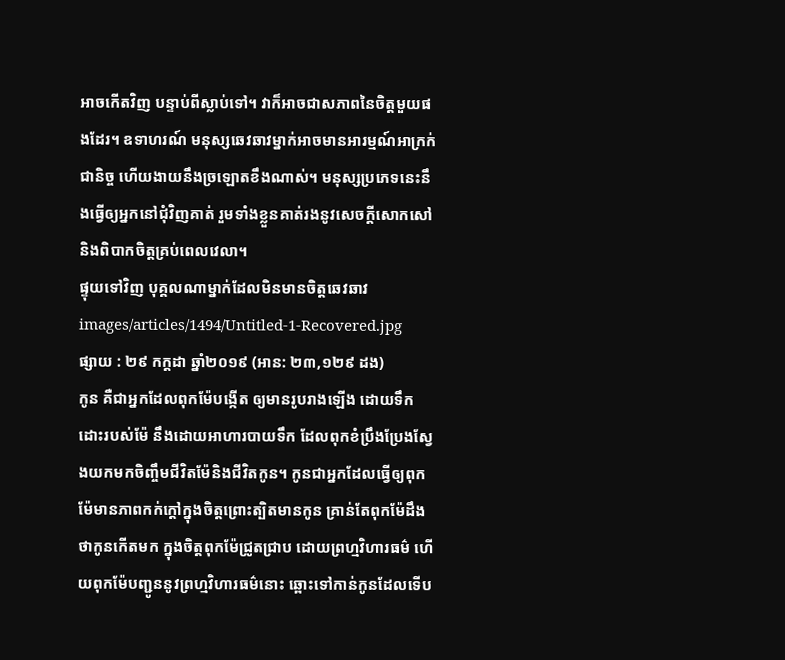អាចកើតវិញ បន្ទាប់ពីស្លាប់ទៅ។ វាក៏អាចជាសភាពនៃចិត្តមួយផងដែរ។ ឧទាហរណ៍ មនុស្សឆេវឆាវម្នាក់អាចមានអារម្មណ៍អាក្រក់ជានិច្ច ហើយងាយនឹងច្រឡោតខឹងណាស់។ មនុស្សប្រភេទនេះនឹងធ្វើឲ្យអ្នកនៅជុំវិញគាត់ រួមទាំងខ្លួនគាត់រងនូវសេចក្ដីសោកសៅ និងពិបាកចិត្តគ្រប់ពេលវេលា។
ផ្ទុយទៅវិញ បុគ្គលណាម្នាក់ដែលមិនមានចិត្តឆេវឆាវ
images/articles/1494/Untitled-1-Recovered.jpg
ផ្សាយ : ២៩ កក្តដា ឆ្នាំ២០១៩ (អាន: ២៣,១២៩ ដង)
កូន គឺជាអ្នកដែលពុកម៉ែបង្កើត ឲ្យមានរូបរាងឡើង ដោយទឹកដោះរបស់ម៉ែ នឹងដោយអាហារបាយទឹក ដែលពុកខំប្រឹងប្រែងស្វែងយកមកចិញ្ចឹមជីវិតម៉ែនិងជីវិតកូន។ កូនជាអ្នកដែលធ្វើឲ្យពុកម៉ែមានភាពកក់ក្ដៅក្នុងចិត្តព្រោះត្បិតមានកូន គ្រាន់តែពុកម៉ែដឹងថាកូនកើតមក ក្នុងចិត្តពុកម៉ែជ្រូតជ្រាប ដោយព្រហ្មវិហារធម៌ ហើយពុកម៉ែបញ្ជូននូវព្រហ្មវិហារធម៌នោះ ឆ្ពោះទៅកាន់កូនដែលទើប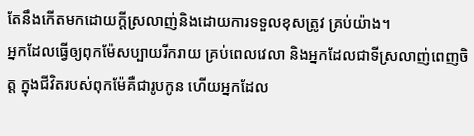តែនឹងកើតមកដោយក្ដីស្រលាញ់និងដោយការទទួលខុសត្រូវ គ្រប់យ៉ាង។
អ្នកដែលធ្វើឲ្យពុកម៉ែសប្បាយរីករាយ គ្រប់ពេលវេលា និងអ្នកដែលជាទីស្រលាញ់ពេញចិត្ត ក្នុងជីវិតរបស់ពុកម៉ែគឺជារូបកូន ហើយអ្នកដែល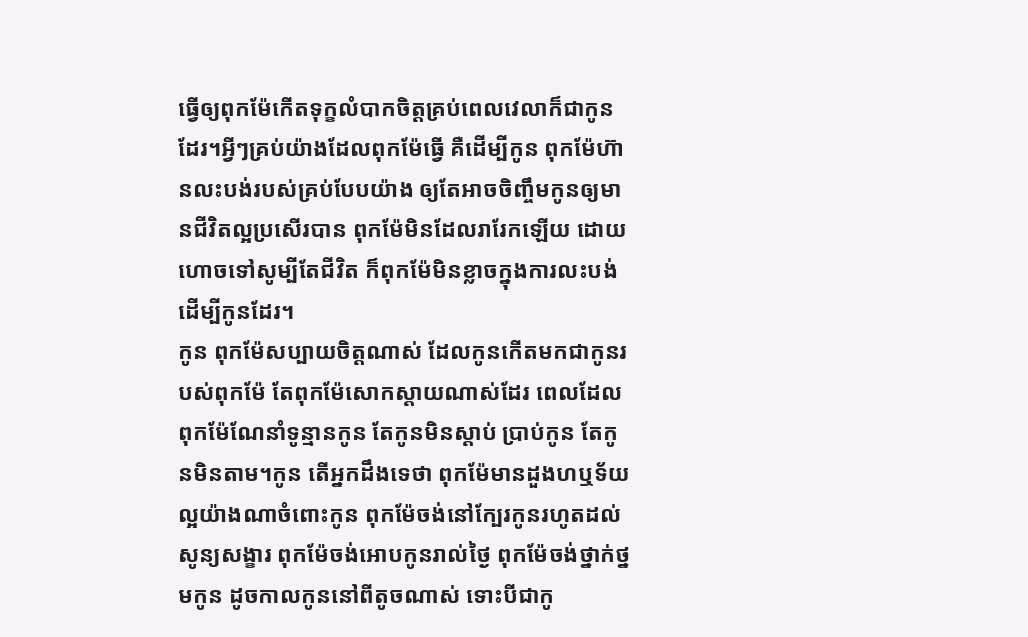ធ្វើឲ្យពុកម៉ែកើតទុក្ខលំបាកចិត្តគ្រប់ពេលវេលាក៏ជាកូនដែរ។អ្វីៗគ្រប់យ៉ាងដែលពុកម៉ែធ្វើ គឺដើម្បីកូន ពុកម៉ែហ៊ានលះបង់របស់គ្រប់បែបយ៉ាង ឲ្យតែអាចចិញ្ចឹមកូនឲ្យមានជីវិតល្អប្រសើរបាន ពុកម៉ែមិនដែលរារែកឡើយ ដោយហោចទៅសូម្បីតែជីវិត ក៏ពុកម៉ែមិនខ្លាចក្នុងការលះបង់ ដើម្បីកូនដែរ។
កូន ពុកម៉ែសប្បាយចិត្តណាស់ ដែលកូនកើតមកជាកូនរបស់ពុកម៉ែ តែពុកម៉ែសោកស្ដាយណាស់ដែរ ពេលដែលពុកម៉ែណែនាំទូន្មានកូន តែកូនមិនស្ដាប់ ប្រាប់កូន តែកូនមិនតាម។កូន តើអ្នកដឹងទេថា ពុកម៉ែមានដួងហឬទ័យល្អយ៉ាងណាចំពោះកូន ពុកម៉ែចង់នៅក្បែរកូនរហូតដល់សូន្យសង្ខារ ពុកម៉ែចង់អោបកូនរាល់ថ្ងៃ ពុកម៉ែចង់ថ្នាក់ថ្នមកូន ដូចកាលកូននៅពីតូចណាស់ ទោះបីជាកូ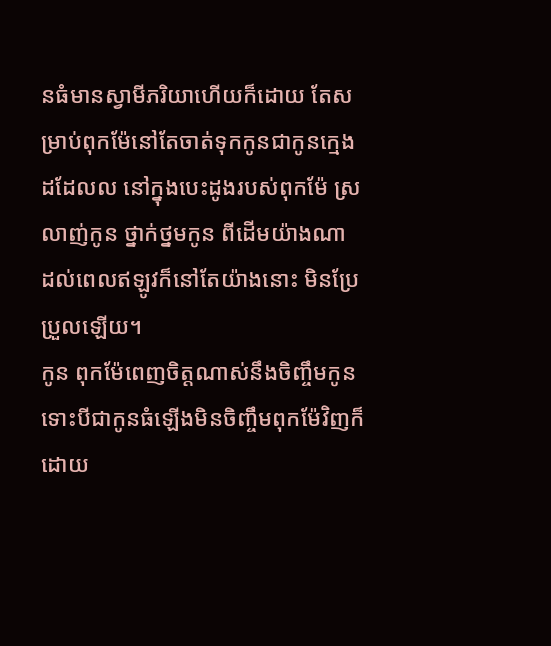នធំមានស្វាមីភរិយាហើយក៏ដោយ តែសម្រាប់ពុកម៉ែនៅតែចាត់ទុកកូនជាកូនក្មេងដដែលល នៅក្នុងបេះដូងរបស់ពុកម៉ែ ស្រលាញ់កូន ថ្នាក់ថ្នមកូន ពីដើមយ៉ាងណា ដល់ពេលឥឡូវក៏នៅតែយ៉ាងនោះ មិនប្រែប្រួលឡើយ។
កូន ពុកម៉ែពេញចិត្តណាស់នឹងចិញ្ចឹមកូន ទោះបីជាកូនធំឡើងមិនចិញ្ចឹមពុកម៉ែវិញក៏ដោយ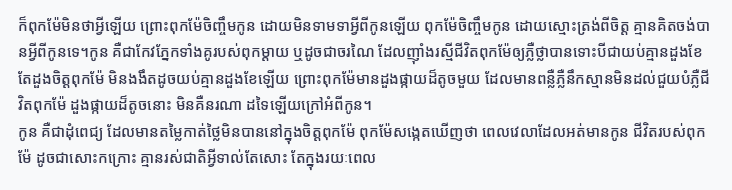ក៏ពុកម៉ែមិនថាអ្វីឡើយ ព្រោះពុកម៉ែចិញ្ចឹមកូន ដោយមិនទាមទាអ្វីពីកូនឡើយ ពុកម៉ែចិញ្ចឹមកូន ដោយស្មោះត្រង់ពីចិត្ត គ្មានគិតចង់បានអ្វីពីកូនទេ។កូន គឺជាកែវភ្នែកទាំងគូរបស់ពុកម្ដាយ ឬដូចជាចរណៃ ដែលញ៉ាំងរស្មីជីវិតពុកម៉ែឲ្យភ្លឺថ្លាបានទោះបីជាយប់គ្មានដួងខែ តែដួងចិត្តពុកម៉ែ មិនងងឹតដូចយប់គ្មានដួងខែឡើយ ព្រោះពុកម៉ែមានដួងផ្កាយដ៏តូចមួយ ដែលមានពន្លឺភ្លឺនឹកស្មានមិនដល់ជួយបំភ្លឺជីវិតពុកម៉ែ ដួងផ្កាយដ៏តូចនោះ មិនគឺនរណា ដទៃឡើយក្រៅអំពីកូន។
កូន គឺជាដុំពេជ្យ ដែលមានតម្លៃកាត់ថ្លៃមិនបាននៅក្នុងចិត្តពុកម៉ែ ពុកម៉ែសង្កេតឃើញថា ពេលវេលាដែលអត់មានកូន ជីវិតរបស់ពុកម៉ែ ដូចជាសោះកក្រោះ គ្មានរស់ជាតិអ្វីទាល់តែសោះ តែក្នុងរយៈពេល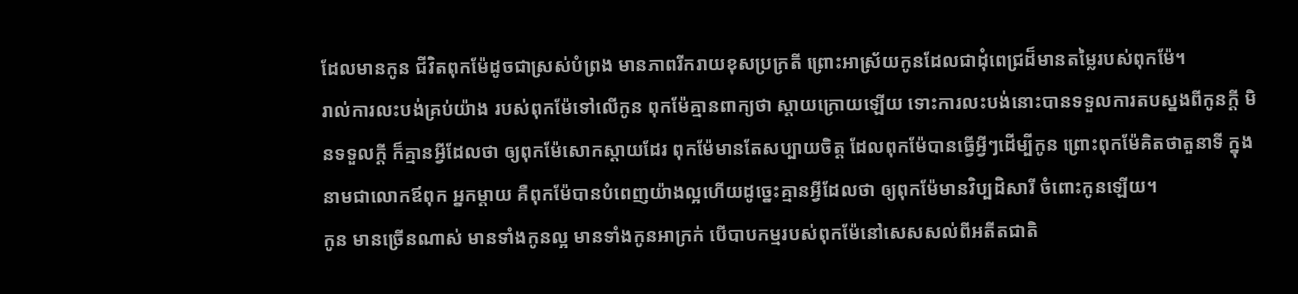ដែលមានកូន ជីវិតពុកម៉ែដូចជាស្រស់បំព្រង មានភាពរីករាយខុសប្រក្រតី ព្រោះអាស្រ័យកូនដែលជាដុំពេជ្រដ៏មានតម្លៃរបស់ពុកម៉ែ។
រាល់ការលះបង់គ្រប់យ៉ាង របស់ពុកម៉ែទៅលើកូន ពុកម៉ែគ្មានពាក្យថា ស្ដាយក្រោយឡើយ ទោះការលះបង់នោះបានទទួលការតបស្នងពីកូនក្ដី មិនទទួលក្ដី ក៏គ្មានអ្វីដែលថា ឲ្យពុកម៉ែសោកស្ដាយដែរ ពុកម៉ែមានតែសប្បាយចិត្ត ដែលពុកម៉ែបានធ្វើអ្វីៗដើម្បីកូន ព្រោះពុកម៉ែគិតថាតួនាទី ក្នុងនាមជាលោកឪពុក អ្នកម្ដាយ គឺពុកម៉ែបានបំពេញយ៉ាងល្អហើយដូច្នេះគ្មានអ្វីដែលថា ឲ្យពុកម៉ែមានវិប្បដិសារី ចំពោះកូនឡើយ។
កូន មានច្រើនណាស់ មានទាំងកូនល្អ មានទាំងកូនអាក្រក់ បើបាបកម្មរបស់ពុកម៉ែនៅសេសសល់ពីអតីតជាតិ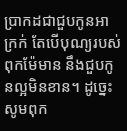ប្រាកដជាជួបកូនអាក្រក់ តែបើបុណ្យរបស់ពុកម៉ែមាន នឹងជួបកូនល្អមិនខាន។ ដូច្នេះសូមពុក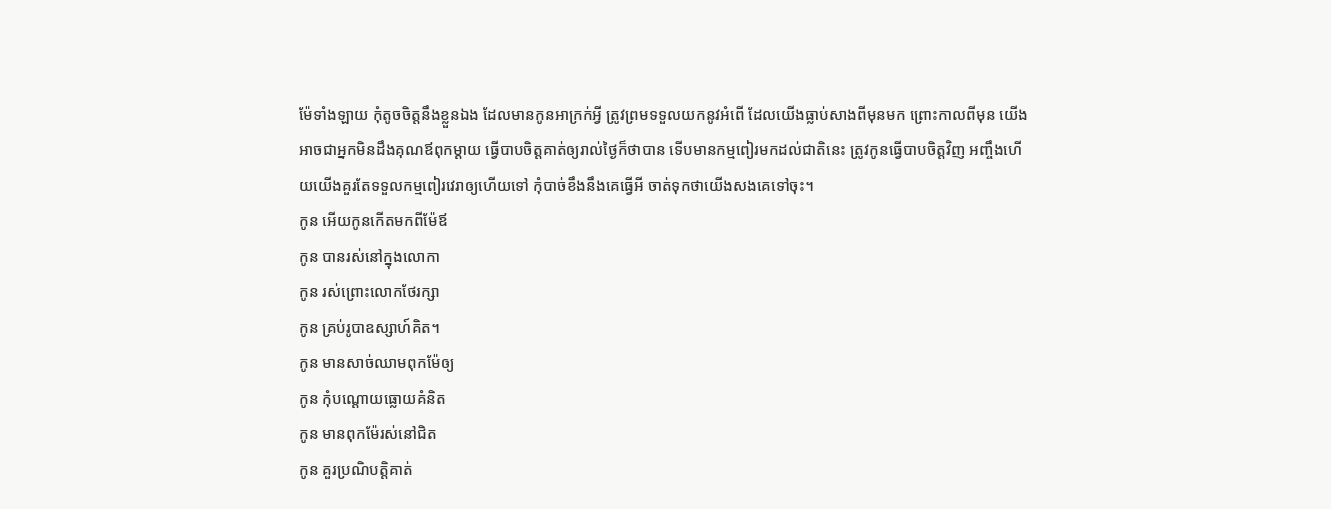ម៉ែទាំងឡាយ កុំតូចចិត្តនឹងខ្លួនឯង ដែលមានកូនអាក្រក់អ្វី ត្រូវព្រមទទួលយកនូវអំពើ ដែលយើងធ្លាប់សាងពីមុនមក ព្រោះកាលពីមុន យើងអាចជាអ្នកមិនដឹងគុណឪពុកម្ដាយ ធ្វើបាបចិត្តគាត់ឲ្យរាល់ថ្ងៃក៏ថាបាន ទើបមានកម្មពៀរមកដល់ជាតិនេះ ត្រូវកូនធ្វើបាបចិត្តវិញ អញ្ចឹងហើយយើងគួរតែទទួលកម្មពៀរវេរាឲ្យហើយទៅ កុំបាច់ខឹងនឹងគេធ្វើអី ចាត់ទុកថាយើងសងគេទៅចុះ។
កូន អើយកូនកើតមកពីម៉ែឪ
កូន បានរស់នៅក្នុងលោកា
កូន រស់ព្រោះលោកថែរក្សា
កូន គ្រប់រូបាឧស្សាហ៍គិត។
កូន មានសាច់ឈាមពុកម៉ែឲ្យ
កូន កុំបណ្ដោយធ្លោយគំនិត
កូន មានពុកម៉ែរស់នៅជិត
កូន គួរប្រណិបត្តិគាត់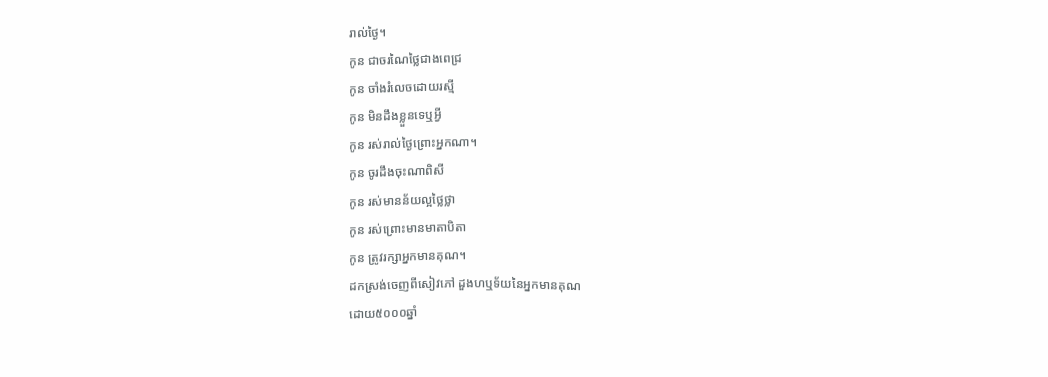រាល់ថ្ងៃ។
កូន ជាចរណៃថ្លៃជាងពេជ្រ
កូន ចាំងរំលេចដោយរស្មី
កូន មិនដឹងខ្លួនទេឬអ្វី
កូន រស់រាល់ថ្ងៃព្រោះអ្នកណា។
កូន ចូរដឹងចុះណាពិសី
កូន រស់មានន័យល្អថ្លៃថ្លា
កូន រស់ព្រោះមានមាតាបិតា
កូន ត្រូវរក្សាអ្នកមានគុណ។
ដកស្រង់ចេញពីសៀវភៅ ដួងហឬទ័យនៃអ្នកមានគុណ
ដោយ៥០០០ឆ្នាំ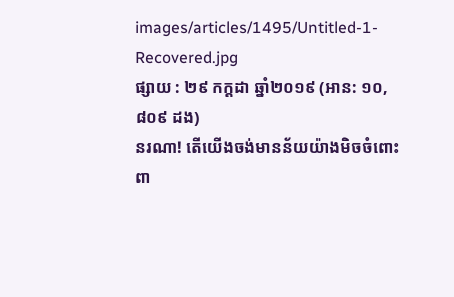images/articles/1495/Untitled-1-Recovered.jpg
ផ្សាយ : ២៩ កក្តដា ឆ្នាំ២០១៩ (អាន: ១០,៨០៩ ដង)
នរណា! តើយើងចង់មានន័យយ៉ាងមិចចំពោះពា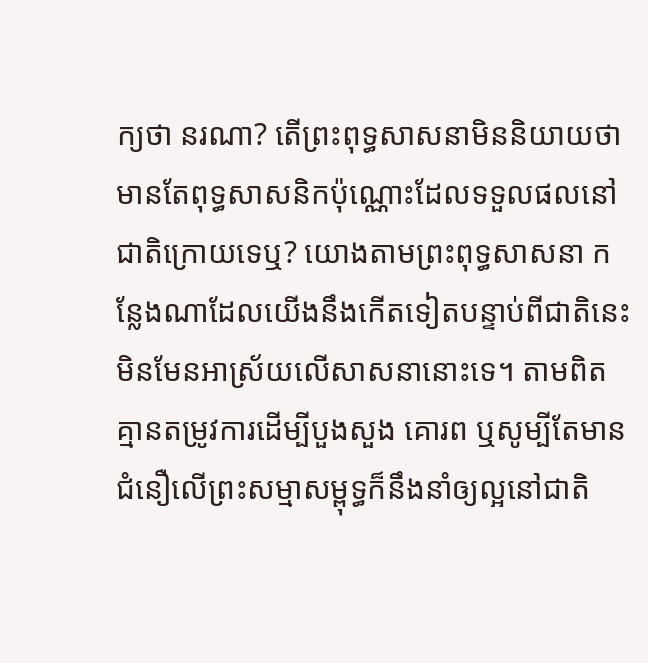ក្យថា នរណា? តើព្រះពុទ្ធសាសនាមិននិយាយថា មានតែពុទ្ធសាសនិកប៉ុណ្ណោះដែលទទួលផលនៅជាតិក្រោយទេឬ? យោងតាមព្រះពុទ្ធសាសនា កន្លែងណាដែលយើងនឹងកើតទៀតបន្ទាប់ពីជាតិនេះ មិនមែនអាស្រ័យលើសាសនានោះទេ។ តាមពិត គ្មានតម្រូវការដើម្បីបួងសួង គោរព ឬសូម្បីតែមានជំនឿលើព្រះសម្មាសម្ពុទ្ធក៏នឹងនាំឲ្យល្អនៅជាតិ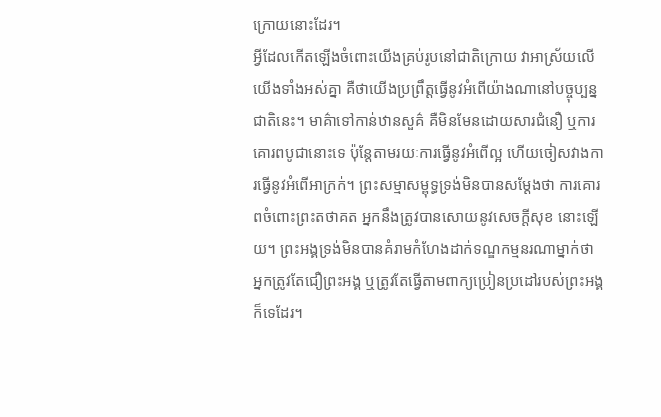ក្រោយនោះដែរ។
អ្វីដែលកើតឡើងចំពោះយើងគ្រប់រូបនៅជាតិក្រោយ វាអាស្រ័យលើយើងទាំងអស់គ្នា គឺថាយើងប្រព្រឹត្តធ្វើនូវអំពើយ៉ាងណានៅបច្ចុប្បន្នជាតិនេះ។ មាគ៌ាទៅកាន់ឋានសួគ៌ គឺមិនមែនដោយសារជំនឿ ឬការគោរពបូជានោះទេ ប៉ុន្តែតាមរយៈការធ្វើនូវអំពើល្អ ហើយចៀសវាងការធ្វើនូវអំពើអាក្រក់។ ព្រះសម្មាសម្ពុទ្ធទ្រង់មិនបានសម្ដែងថា ការគោរពចំពោះព្រះតថាគត អ្នកនឹងត្រូវបានសោយនូវសេចក្ដីសុខ នោះឡើយ។ ព្រះអង្គទ្រង់មិនបានគំរាមកំហែងដាក់ទណ្ឌកម្មនរណាម្នាក់ថា អ្នកត្រូវតែជឿព្រះអង្គ ឬត្រូវតែធ្វើតាមពាក្យប្រៀនប្រដៅរបស់ព្រះអង្គក៏ទេដែរ។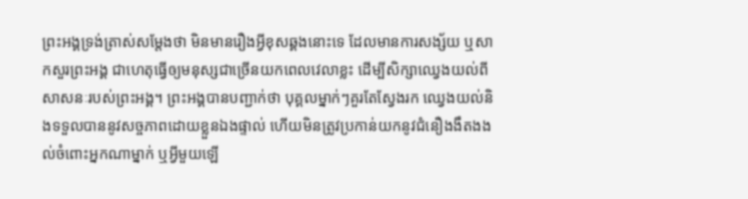ព្រះអង្គទ្រង់ត្រាស់សម្ដែងថា មិនមានរឿងអ្វីខុសឆ្គងនោះទេ ដែលមានការសង្ស័យ ឬសាកសួរព្រះអង្គ ជាហេតុធ្វើឲ្យមនុស្សជាច្រើនយកពេលវេលាខ្លះ ដើម្បីសិក្សាឈ្វេងយល់ពីសាសនៈរបស់ព្រះអង្គ។ ព្រះអង្គបានបញ្ជាក់ថា បុគ្គលម្នាក់ៗគួរតែស្វែងរក ឈ្វេងយល់និងទទួលបាននូវសច្ចភាពដោយខ្លួនឯងផ្ទាល់ ហើយមិនត្រូវប្រកាន់យកនូវជំនឿងងឹតងងល់ចំពោះអ្នកណាម្នាក់ ឬអ្វីមួយឡើ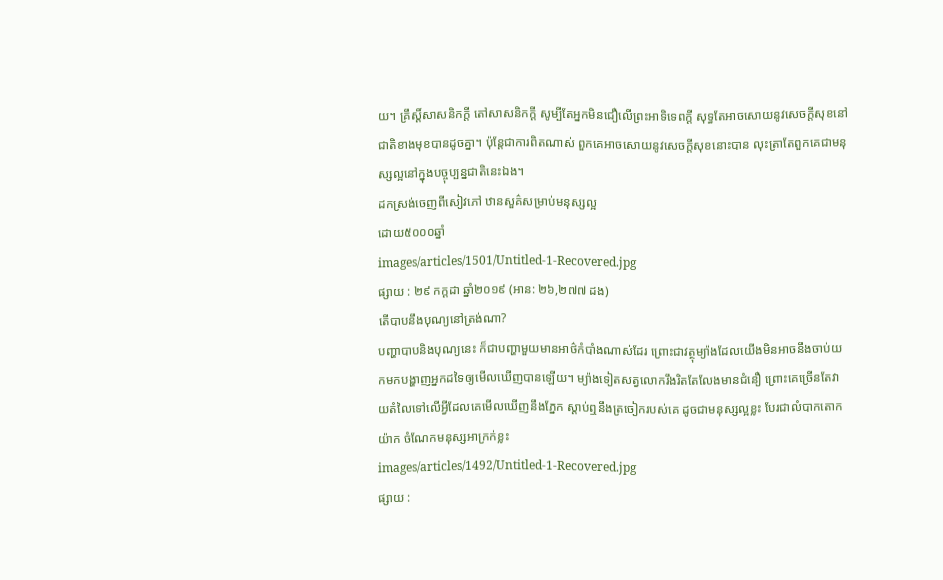យ។ គ្រឹស្តិ៍សាសនិកក្ដី តៅសាសនិកក្ដី សូម្បីតែអ្នកមិនជឿលើព្រះអាទិទេពក្ដី សុទ្ធតែអាចសោយនូវសេចក្ដីសុខនៅជាតិខាងមុខបានដូចគ្នា។ ប៉ុន្តែជាការពិតណាស់ ពួកគេអាចសោយនូវសេចក្ដីសុខនោះបាន លុះត្រាតែពួកគេជាមនុស្សល្អនៅក្នុងបច្ចុប្បន្នជាតិនេះឯង។
ដកស្រង់ចេញពីសៀវភៅ ឋានសួគ៌សម្រាប់មនុស្សល្អ
ដោយ៥០០០ឆ្នាំ
images/articles/1501/Untitled-1-Recovered.jpg
ផ្សាយ : ២៩ កក្តដា ឆ្នាំ២០១៩ (អាន: ២៦,២៧៧ ដង)
តើបាបនឹងបុណ្យនៅត្រង់ណា?
បញ្ហាបាបនិងបុណ្យនេះ ក៏ជាបញ្ហាមួយមានអាថ៌កំបាំងណាស់ដែរ ព្រោះជាវត្ថុម្យ៉ាងដែលយើងមិនអាចនឹងចាប់យកមកបង្ហាញអ្នកដទៃឲ្យមើលឃើញបានឡើយ។ ម្យ៉ាងទៀតសត្វលោករឹងរិតតែលែងមានជំនឿ ព្រោះគេច្រើនតែវាយតំលៃទៅលើអ្វីដែលគេមើលឃើញនឹងភ្នែក ស្ដាប់ឮនឹងត្រចៀករបស់គេ ដូចជាមនុស្សល្អខ្លះ បែរជាលំបាកតោកយ៉ាក ចំណែកមនុស្សអាក្រក់ខ្លះ
images/articles/1492/Untitled-1-Recovered.jpg
ផ្សាយ :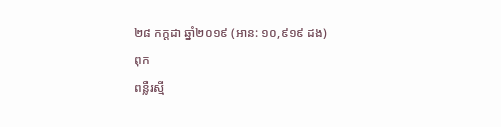២៨ កក្តដា ឆ្នាំ២០១៩ (អាន: ១០,៩១៩ ដង)
ពុក
ពន្លឺរស្មី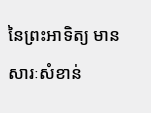នៃព្រះអាទិត្យ មានសារៈសំខាន់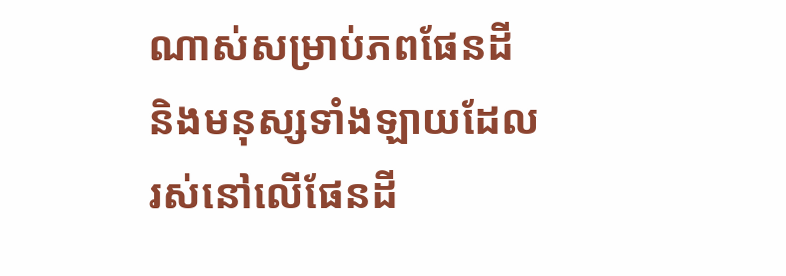ណាស់សម្រាប់ភពផែនដី និងមនុស្សទាំងឡាយដែលរស់នៅលើផែនដី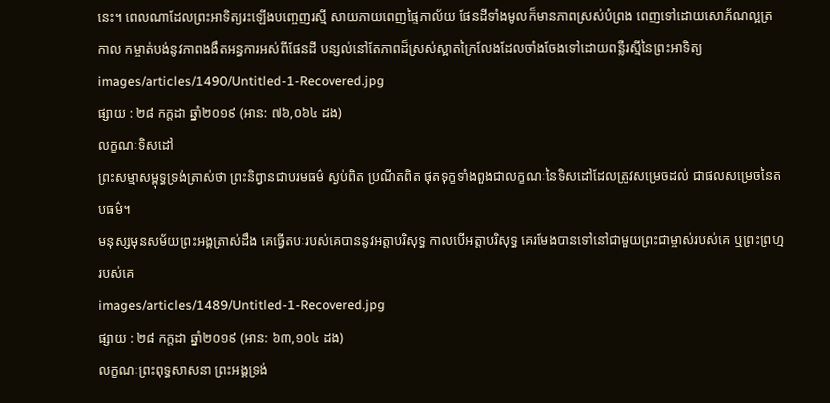នេះ។ ពេលណាដែលព្រះអាទិត្យរះឡើងបញ្ចេញរស្មី សាយភាយពេញផ្ទៃភាល័យ ផែនដីទាំងមូលក៏មានភាពស្រស់បំព្រង ពេញទៅដោយសោភ័ណល្អត្រកាល កម្ចាត់បង់នូវភាពងងឹតអន្ធការអស់ពីផែនដី បន្សល់នៅតែភាពដ៏ស្រស់ស្អាតក្រៃលែងដែលចាំងចែងទៅដោយពន្លឺរស្មីនៃព្រះអាទិត្យ
images/articles/1490/Untitled-1-Recovered.jpg
ផ្សាយ : ២៨ កក្តដា ឆ្នាំ២០១៩ (អាន: ៧៦,០៦៤ ដង)
លក្ខណៈទិសដៅ
ព្រះសម្មាសម្ពុទ្ធទ្រង់ត្រាស់ថា ព្រះនិព្វានជាបរមធម៌ ស្ងប់ពិត ប្រណីតពិត ផុតទុក្ខទាំងពួងជាលក្ខណៈនៃទិសដៅដែលត្រូវសម្រេចដល់ ជាផលសម្រេចនៃតបធម៌។
មនុស្សមុនសម័យព្រះអង្គត្រាស់ដឹង គេធ្វើតបៈរបស់គេបាននូវអត្តាបរិសុទ្ធ កាលបើអត្តាបរិសុទ្ធ គេរមែងបានទៅនៅជាមួយព្រះជាម្ចាស់របស់គេ ឬព្រះព្រហ្មរបស់គេ
images/articles/1489/Untitled-1-Recovered.jpg
ផ្សាយ : ២៨ កក្តដា ឆ្នាំ២០១៩ (អាន: ៦៣,១០៤ ដង)
លក្ខណៈព្រះពុទ្ធសាសនា ព្រះអង្គទ្រង់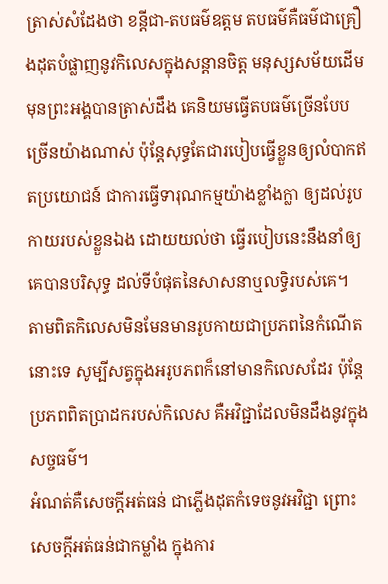ត្រាស់សំដែងថា ខន្តីជា-តបធម៌ឧត្ដម តបធម៌គឺធម៌ជាគ្រឿងដុតបំផ្លាញនូវកិលេសក្នុងសន្ដានចិត្ត មនុស្សសម័យដើមមុនព្រះអង្គបានត្រាស់ដឹង គេនិយមធ្វើតបធម៌ច្រើនបែប ច្រើនយ៉ាងណាស់ ប៉ុន្តែសុទ្ធតែជារបៀបធ្វើខ្លួនឲ្យលំបាកឥតប្រយោជន៍ ជាការធ្វើទារុណកម្មយ៉ាងខ្លាំងក្លា ឲ្យដល់រូបកាយរបស់ខ្លួនឯង ដោយយល់ថា ធ្វើរបៀបនេះនឹងនាំឲ្យគេបានបរិសុទ្ធ ដល់ទីបំផុតនៃសាសនាឬលទ្ធិរបស់គេ។
តាមពិតកិលេសមិនមែនមានរូបកាយជាប្រភពនៃកំណើតនោះទេ សូម្បីសត្វក្នុងអរូបភពក៏នៅមានកិលេសដែរ ប៉ុន្តែប្រភពពិតប្រាដករបស់កិលេស គឺអវិជ្ជាដែលមិនដឹងនូវក្នុងសច្ចធម៌។
អំណត់គឺសេចក្ដីអត់ធន់ ជាភ្លើងដុតកំទេចនូវអវិជ្ជា ព្រោះសេចក្ដីអត់ធន់ជាកម្លាំង ក្នុងការ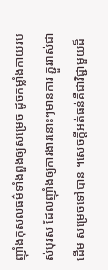ញ៉ាំងកុសលធម៌ទាំងពួងឲ្យសម្រេច ដូចកម្លាំងកាយរបស់បុរស ដែលញ៉ាំងឲ្យការងារនោះៗមានការ ភ្ជួររាស់ជាដើម សម្រេចទៅបាន ។សេចក្ដីអត់ធន់គឺជាវិជ្ជាមួយដ៏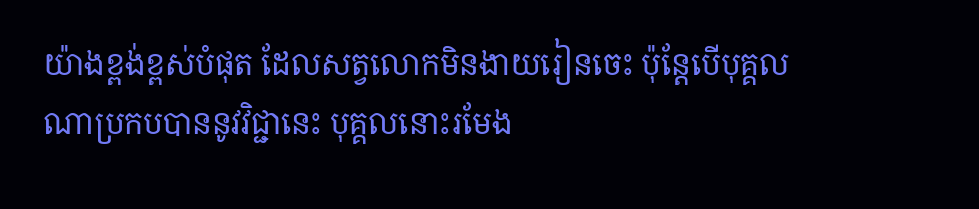យ៉ាងខ្ពង់ខ្ពស់បំផុត ដែលសត្វលោកមិនងាយរៀនចេះ ប៉ុន្តែបើបុគ្គលណាប្រកបបាននូវវិជ្ជានេះ បុគ្គលនោះរមែង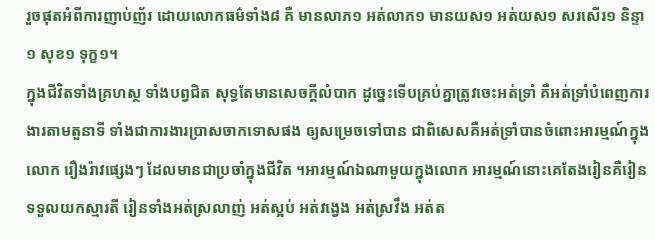រួចផុតអំពីការញាប់ញ័រ ដោយលោកធម៌ទាំង៨ គឺ មានលាភ១ អត់លាភ១ មានយស១ អត់យស១ សរសើរ១ និន្ទា១ សុខ១ ទុក្ខ១។
ក្នុងជីវិតទាំងគ្រហស្ថ ទាំងបព្វជិត សុទ្ធតែមានសេចក្ដីលំបាក ដូច្នេះទើបគ្រប់គ្នាត្រូវចេះអត់ទ្រាំ គឺអត់ទ្រាំបំពេញការងារតាមតួនាទី ទាំងជាការងារប្រាសចាកទោសផង ឲ្យសម្រេចទៅបាន ជាពិសេសគឺអត់ទ្រាំបានចំពោះអារម្មណ៍ក្នុងលោក រឿងរ៉ាវផ្សេងៗ ដែលមានជាប្រចាំក្នុងជីវិត ។អារម្មណ៍ឯណាមួយក្នុងលោក អារម្មណ៍នោះគេតែងរៀនគឺរៀនទទួលយកស្មារតី រៀនទាំងអត់ស្រលាញ់ អត់ស្អប់ អត់វង្វេង អត់ស្រវឹង អត់ត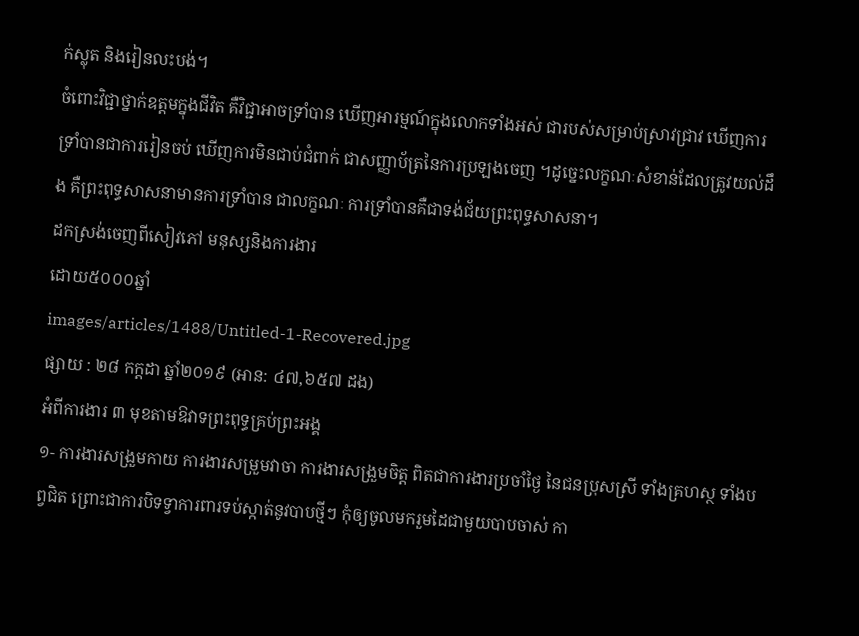ក់ស្លុត និងរៀនលះបង់។
ចំពោះវិជ្ជាថ្នាក់ឧត្ដមក្នុងជីវិត គឺវិជ្ជាអាចទ្រាំបាន ឃើញអារម្មណ៍ក្នុងលោកទាំងអស់ ជារបស់សម្រាប់ស្រាវជ្រាវ ឃើញការទ្រាំបានជាការរៀនចប់ ឃើញការមិនជាប់ជំពាក់ ជាសញ្ញាប័ត្រនៃការប្រឡងចេញ ។ដូច្នេះលក្ខណៈសំខាន់ដែលត្រូវយល់ដឹង គឺព្រះពុទ្ធសាសនាមានការទ្រាំបាន ជាលក្ខណៈ ការទ្រាំបានគឺជាទង់ជ័យព្រះពុទ្ធសាសនា។
ដកស្រង់ចេញពីសៀវភៅ មនុស្សនិងការងារ
ដោយ៥០០០ឆ្នាំ
images/articles/1488/Untitled-1-Recovered.jpg
ផ្សាយ : ២៨ កក្តដា ឆ្នាំ២០១៩ (អាន: ៤៧,៦៥៧ ដង)
អំពីការងារ ៣ មុខតាមឱវាទព្រះពុទ្ធគ្រប់ព្រះអង្គ
១- ការងារសង្រួមកាយ ការងារសម្រួមវាចា ការងារសង្រួមចិត្ត ពិតជាការងារប្រចាំថ្ងៃ នៃជនប្រុសស្រី ទាំងគ្រហស្ថ ទាំងបព្វជិត ព្រោះជាការបិទទ្វាការពារទប់ស្កាត់នូវបាបថ្មីៗ កុំឲ្យចូលមករួមដៃជាមួយបាបចាស់ កា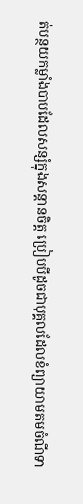ត់បន្ថយកម្លាំងបាបដែលសន្សំក្នុងសន្តានចិត្ត ប្រៀបបីដូចជាបុគ្គលដែលខំព្យាយាមតមចំណីទា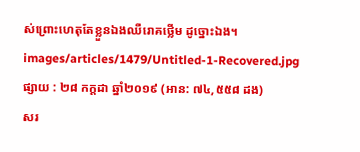ស់ព្រោះហេតុតែខ្លួនឯងឈឺរោគថ្លើម ដូច្នោះឯង។
images/articles/1479/Untitled-1-Recovered.jpg
ផ្សាយ : ២៨ កក្តដា ឆ្នាំ២០១៩ (អាន: ៧៤,៥៥៨ ដង)
សរ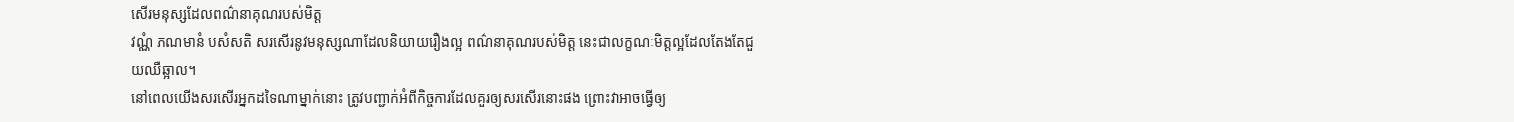សើរមនុស្សដែលពណ៌នាគុណរបស់មិត្ត
វណ្ណំ ភណមានំ បសំសតិ សរសើរនូវមនុស្សណាដែលនិយាយរឿងល្អ ពណ៌នាគុណរបស់មិត្ត នេះជាលក្ខណៈមិត្តល្អដែលតែងតែជួយឈឺឆ្អាល។
នៅពេលយើងសរសើរអ្នកដទៃណាម្នាក់នោះ ត្រូវបញ្ជាក់អំពីកិច្ចការដែលគួរឲ្យសរសើរនោះផង ព្រោះវាអាចធ្វើឲ្យ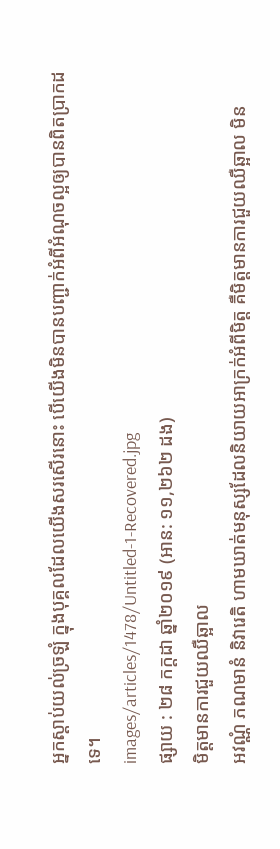អ្នកស្ដាប់យល់ច្រឡំ ក្នុងបុគ្គលដែលយើងសរសើរនោះ បើយើងមិនបានបញ្ជាក់អំពីអំណុចល្អឲ្យបានពិតប្រាកដទេ។
images/articles/1478/Untitled-1-Recovered.jpg
ផ្សាយ : ២៨ កក្តដា ឆ្នាំ២០១៩ (អាន: ១១,២៦២ ដង)
មិត្តមានការជួយឈឺឆ្អាល
អវណ្ណំ ភណមានំ និវារេតិ ហាមឃាត់មនុស្សដែលនិយាយអាក្រក់អំពីមិត្ត គឺមិត្តមានការជួយឈឺឆ្អាល មិន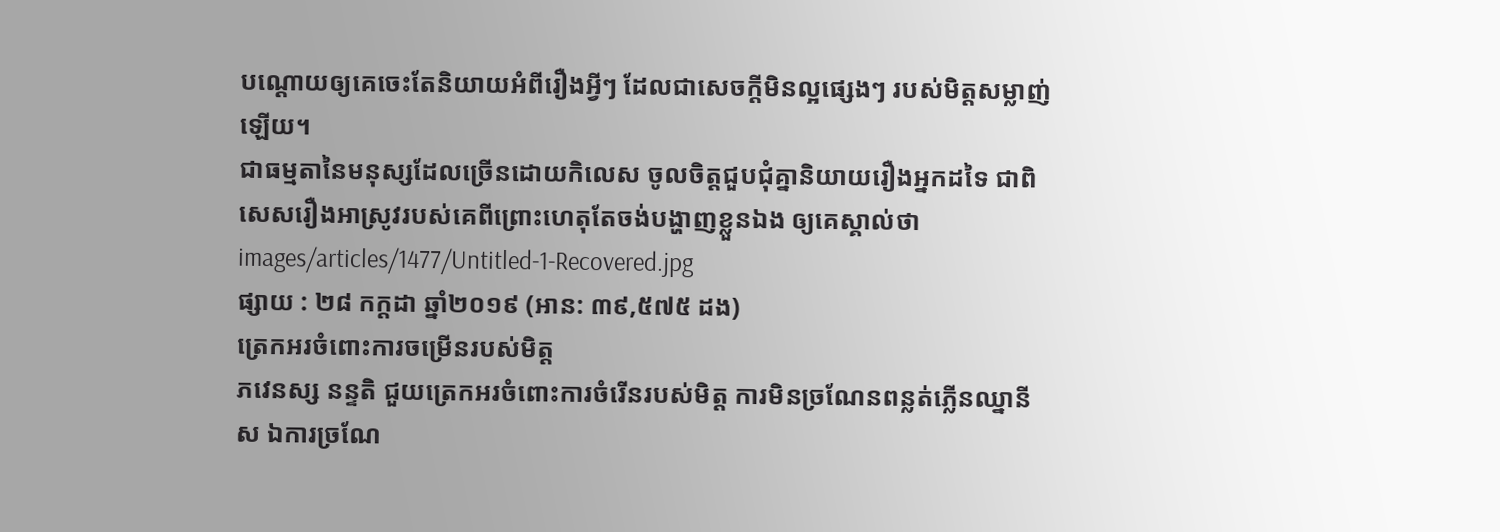បណ្ដោយឲ្យគេចេះតែនិយាយអំពីរឿងអ្វីៗ ដែលជាសេចក្ដីមិនល្អផ្សេងៗ របស់មិត្តសម្លាញ់ឡើយ។
ជាធម្មតានៃមនុស្សដែលច្រើនដោយកិលេស ចូលចិត្តជួបជុំគ្នានិយាយរឿងអ្នកដទៃ ជាពិសេសរឿងអាស្រូវរបស់គេពីព្រោះហេតុតែចង់បង្ហាញខ្លួនឯង ឲ្យគេស្គាល់ថា
images/articles/1477/Untitled-1-Recovered.jpg
ផ្សាយ : ២៨ កក្តដា ឆ្នាំ២០១៩ (អាន: ៣៩,៥៧៥ ដង)
ត្រេកអរចំពោះការចម្រើនរបស់មិត្ត
ភវេនស្ស នន្ទតិ ជួយត្រេកអរចំពោះការចំរើនរបស់មិត្ត ការមិនច្រណែនពន្លត់ភ្លើនឈ្នានីស ឯការច្រណែ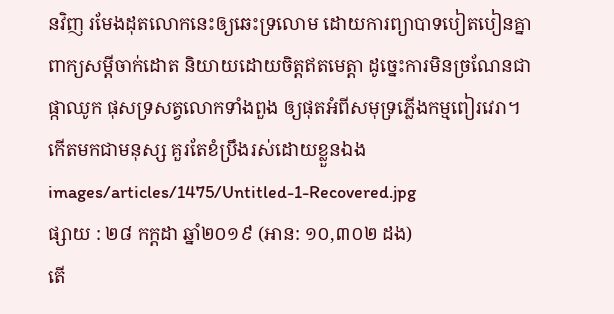នវិញ រមែងដុតលោកនេះឲ្យឆេះទ្រលោម ដោយការព្យាបាទបៀតបៀនគ្នាពាក្យសម្ដីចាក់ដោត និយាយដោយចិត្តឥតមេត្តា ដូច្នេះការមិនច្រណែនជាផ្កាឈូក ផុសទ្រសត្វលោកទាំងពួង ឲ្យផុតអំពីសមុទ្រភ្លើងកម្មពៀរវេរា។
កើតមកជាមនុស្ស គួរតែខំប្រឹងរស់ដោយខ្លួនឯង
images/articles/1475/Untitled-1-Recovered.jpg
ផ្សាយ : ២៨ កក្តដា ឆ្នាំ២០១៩ (អាន: ១០,៣០២ ដង)
តើ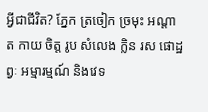អ្វីជាជីវិត? ភ្នែក ត្រចៀក ច្រមុះ អណ្ដាត កាយ ចិត្ត រូប សំលេង ក្លិន រស ផោដ្ឋព្វៈ អម្មារម្មណ៍ និងវេទ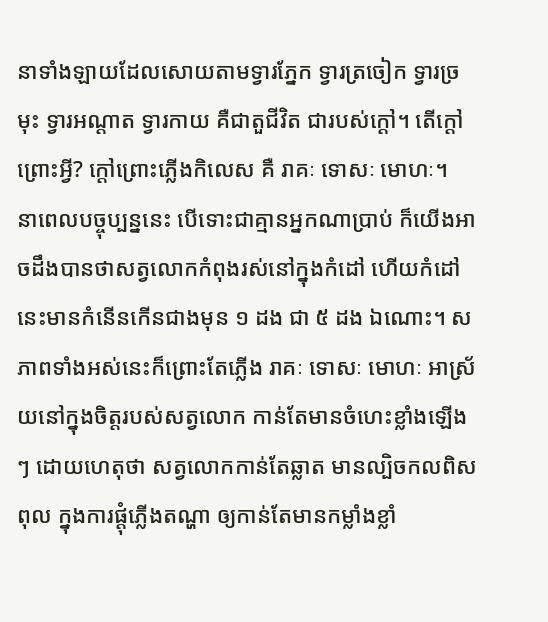នាទាំងឡាយដែលសោយតាមទ្វារភ្នែក ទ្វារត្រចៀក ទ្វារច្រមុះ ទ្វារអណ្ដាត ទ្វារកាយ គឺជាតួជីវិត ជារបស់ក្ដៅ។ តើក្ដៅព្រោះអ្វី? ក្ដៅព្រោះភ្លើងកិលេស គឺ រាគៈ ទោសៈ មោហៈ។
នាពេលបច្ចុប្បន្ននេះ បើទោះជាគ្មានអ្នកណាប្រាប់ ក៏យើងអាចដឹងបានថាសត្វលោកកំពុងរស់នៅក្នុងកំដៅ ហើយកំដៅនេះមានកំនើនកើនជាងមុន ១ ដង ជា ៥ ដង ឯណោះ។ សភាពទាំងអស់នេះក៏ព្រោះតែភ្លើង រាគៈ ទោសៈ មោហៈ អាស្រ័យនៅក្នុងចិត្តរបស់សត្វលោក កាន់តែមានចំហេះខ្លាំងឡើងៗ ដោយហេតុថា សត្វលោកកាន់តែឆ្លាត មានល្បិចកលពិសពុល ក្នុងការផ្ដុំភ្លើងតណ្ហា ឲ្យកាន់តែមានកម្លាំងខ្លាំ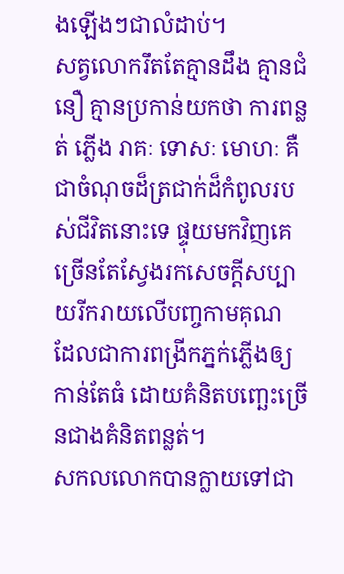ងឡើងៗជាលំដាប់។
សត្វលោករឹតតែគ្មានដឹង គ្មានជំនឿ គ្មានប្រកាន់យកថា ការពន្លត់ ភ្លើង រាគៈ ទោសៈ មោហៈ គឺជាចំណុចដ៏ត្រជាក់ដ៏កំពូលរបស់ជីវិតនោះទេ ផ្ទុយមកវិញគេច្រើនតែស្វែងរកសេចក្ដីសប្បាយរីករាយលើបញ្ចកាមគុណ ដែលជាការពង្រីកភ្នក់ភ្លើងឲ្យកាន់តែធំ ដោយគំនិតបញ្ឆេះច្រើនជាងគំនិតពន្លត់។
សកលលោកបានក្លាយទៅជា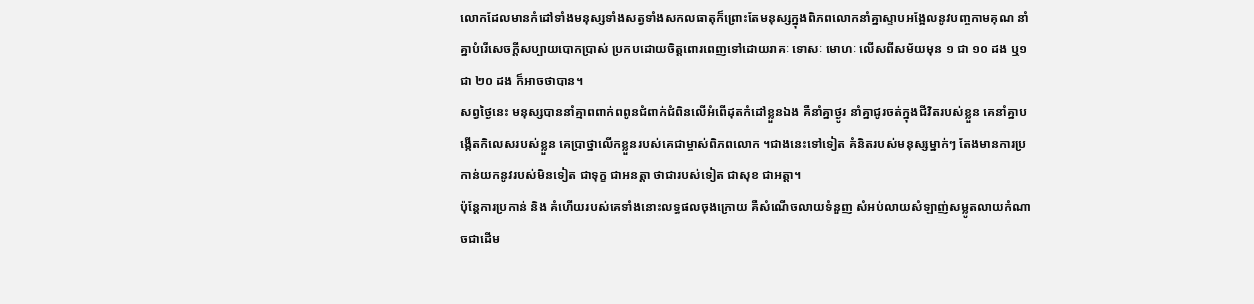លោកដែលមានកំដៅទាំងមនុស្សទាំងសត្វទាំងសកលធាតុក៏ព្រោះតែមនុស្សក្នុងពិភពលោកនាំគ្នាស្ទាបអង្អែលនូវបញ្ចកាមគុណ នាំគ្នាបំរើសេចក្ដីសប្បាយបោកប្រាស់ ប្រកបដោយចិត្តពោរពេញទៅដោយរាគៈ ទោសៈ មោហៈ លើសពីសម័យមុន ១ ជា ១០ ដង ឬ១ ជា ២០ ដង ក៏អាចថាបាន។
សព្វថ្ងៃនេះ មនុស្សបាននាំគ្មាពពាក់ពពូនជំពាក់ជំពិនលើអំពើដុតកំដៅខ្លួនឯង គឺនាំគ្នាថ្ងូរ នាំគ្នាជូរចត់ក្នុងជីវិតរបស់ខ្លួន គេនាំគ្នាបង្កើតកិលេសរបស់ខ្លួន គេប្រាថ្នាលើកខ្លួនរបស់គេជាម្ចាស់ពិភពលោក ។ជាងនេះទៅទៀត គំនិតរបស់មនុស្សម្នាក់ៗ តែងមានការប្រកាន់យកនូវរបស់មិនទៀត ជាទុក្ខ ជាអនត្តា ថាជារបស់ទៀត ជាសុខ ជាអត្តា។
ប៉ុន្តែការប្រកាន់ និង គំហើយរបស់គេទាំងនោះលទ្ធផលចុងក្រោយ គឺសំណើចលាយទំនួញ សំអប់លាយសំឡាញ់សម្លូតលាយកំណាចជាដើម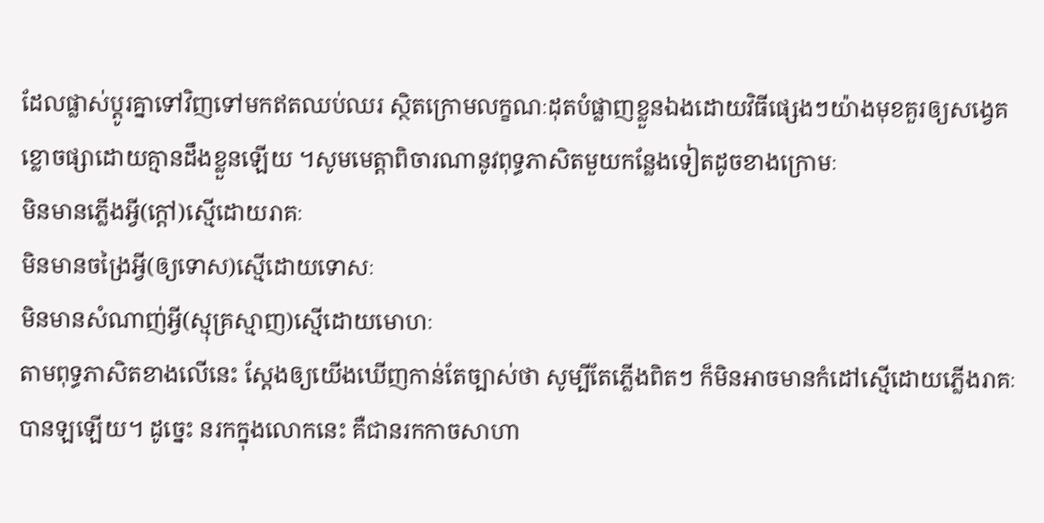ដែលផ្លាស់ប្ដូរគ្នាទៅវិញទៅមកឥតឈប់ឈរ ស្ថិតក្រោមលក្ខណៈដុតបំផ្លាញខ្លួនឯងដោយវិធីផ្សេងៗយ៉ាងមុខគួរឲ្យសង្វេគខ្លោចផ្សាដោយគ្មានដឹងខ្លួនឡើយ ។សូមមេត្តាពិចារណានូវពុទ្ធភាសិតមួយកន្លែងទៀតដូចខាងក្រោមៈ
មិនមានភ្លើងអ្វី(ក្ដៅ)ស្មើដោយរាគៈ
មិនមានចង្រៃអ្វី(ឲ្យទោស)ស្មើដោយទោសៈ
មិនមានសំណាញ់អ្វី(ស្មុគ្រស្មាញ)ស្មើដោយមោហៈ
តាមពុទ្ធភាសិតខាងលើនេះ ស្ដែងឲ្យយើងឃើញកាន់តែច្បាស់ថា សូម្បីតែភ្លើងពិតៗ ក៏មិនអាចមានកំដៅស្មើដោយភ្លើងរាគៈបានឡឡើយ។ ដូច្នេះ នរកក្នុងលោកនេះ គឺជានរកកាចសាហា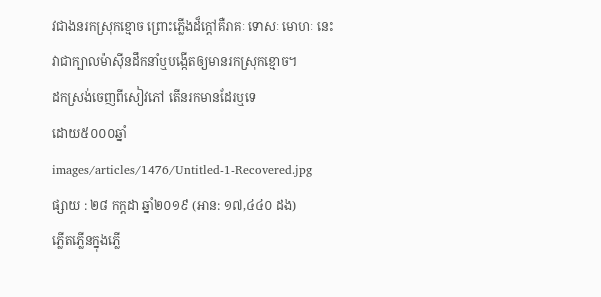វជាងនរកស្រុកខ្មោច ព្រោះភ្លើងដ៏ក្ដៅគឺរាគៈ ទោសៈ មោហៈ នេះវាជាក្បាលម៉ាស៊ីនដឹកនាំឬបង្កើតឲ្យមានរកស្រុកខ្មោច។
ដកស្រង់ចេញពីសៀវភៅ តើនរកមានដែរឬទេ
ដោយ៥០០០ឆ្នាំ
images/articles/1476/Untitled-1-Recovered.jpg
ផ្សាយ : ២៨ កក្តដា ឆ្នាំ២០១៩ (អាន: ១៧,៤៤០ ដង)
ភ្លើតភ្លើនក្នុងភ្លើ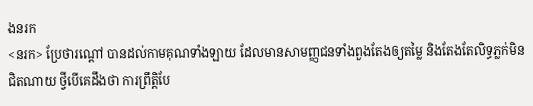ងនរក
<នរក> ប្រែថារណ្ដៅ បានដល់កាមគុណទាំងឡាយ ដែលមានសាមញ្ញជនទាំងពួងតែងឲ្យតម្លៃ និងតែងតែលិទ្ធភ្លក់មិនជិតណាយ ថ្វីបើគេដឹងថា ការព្រឹត្តិបែ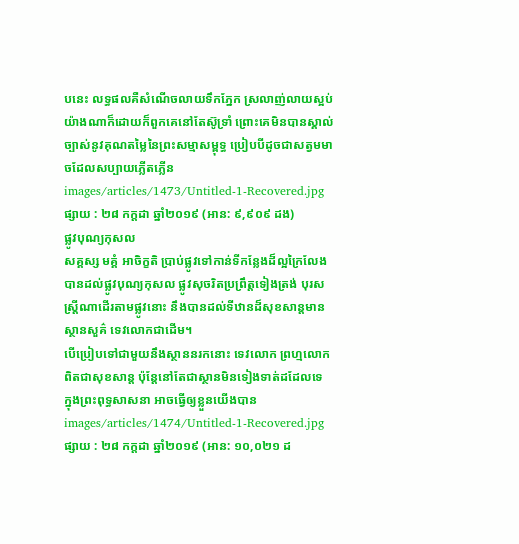បនេះ លទ្ធផលគឺសំណើចលាយទឹកភ្នែក ស្រលាញ់លាយស្អប់ យ៉ាងណាក៏ដោយក៏ពួកគេនៅតែស៊ូទ្រាំ ព្រោះគេមិនបានស្គាល់ច្បាស់នូវគុណតម្លៃនៃព្រះសម្មាសម្ពុទ្ធ ប្រៀបបីដូចជាសត្វមមាចដែលសប្បាយភ្លើតភ្លើន
images/articles/1473/Untitled-1-Recovered.jpg
ផ្សាយ : ២៨ កក្តដា ឆ្នាំ២០១៩ (អាន: ៩,៩០៩ ដង)
ផ្លូវបុណ្យកុសល
សគ្គស្ស មគ្គំ អាចិក្ខតិ ប្រាប់ផ្លូវទៅកាន់ទីកន្លែងដ៏ល្អក្រៃលែង បានដល់ផ្លូវបុណ្យកុសល ផ្លូវសុចរិតប្រព្រឹត្តទៀងត្រង់ បុរសស្ត្រីណាដើរតាមផ្លូវនោះ នឹងបានដល់ទីឋានដ៏សុខសាន្តមានស្ថានសួគ៌ ទេវលោកជាដើម។
បើប្រៀបទៅជាមួយនឹងស្ថាននរកនោះ ទេវលោក ព្រហ្មលោក ពិតជាសុខសាន្ត ប៉ុន្តែនៅតែជាស្ថានមិនទៀងទាត់ដដែលទេ ក្នុងព្រះពុទ្ធសាសនា អាចធ្វើឲ្យខ្លួនយើងបាន
images/articles/1474/Untitled-1-Recovered.jpg
ផ្សាយ : ២៨ កក្តដា ឆ្នាំ២០១៩ (អាន: ១០,០២១ ដ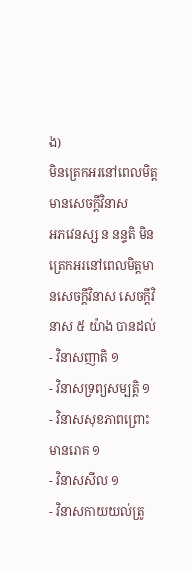ង)
មិនត្រេកអរនៅពេលមិត្តមានសេចក្ដីវិនាស
អភវេនស្ស ន នន្ទតិ មិនត្រេកអរនៅពេលមិត្តមានសេចក្ដីវិនាស សេចក្ដីវិនាស ៥ យ៉ាង បានដល់
- វិនាសញាតិ ១
- វិនាសទ្រព្យសម្បត្តិ ១
- វិនាសសុខភាពព្រោះមានរោគ ១
- វិនាសសីល ១
- វិនាសកាយយល់ត្រូ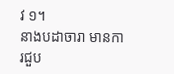វ ១។
នាងបដាចារា មានការជួប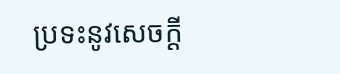ប្រទះនូវសេចក្ដី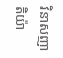វិនាសញាតិយ៉ា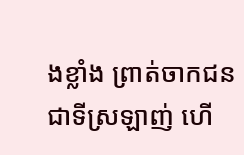ងខ្លាំង ព្រាត់ចាកជនជាទីស្រឡាញ់ ហើ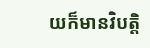យក៏មានវិបត្តិ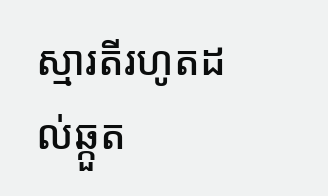ស្មារតីរហូតដល់ឆ្កួត